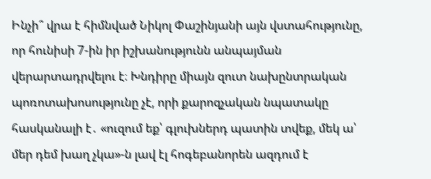Ինչի՞ վրա է հիմնված Նիկոլ Փաշինյանի այն վստահությունը, որ հունիսի 7-ին իր իշխանությունն անպայման վերարտադրվելու է։ Խնդիրը միայն զուտ նախընտրական պոռոտախոսությունը չէ, որի քարոզչական նպատակը հասկանալի է․ «ուզում եք՝ գլուխներդ պատին տվեք, մեկ ա՝ մեր դեմ խաղ չկա»-ն լավ էլ հոգեբանորեն ազդում է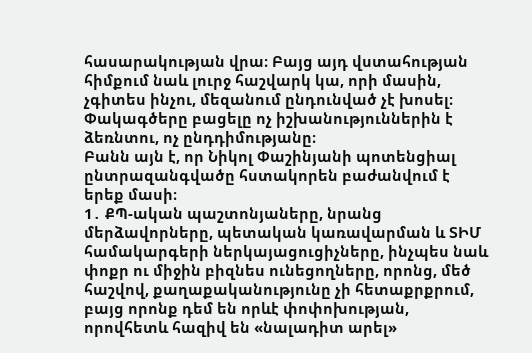հասարակության վրա։ Բայց այդ վստահության հիմքում նաև լուրջ հաշվարկ կա, որի մասին, չգիտես ինչու, մեզանում ընդունված չէ խոսել։ Փակագծերը բացելը ոչ իշխանություններին է ձեռնտու, ոչ ընդդիմությանը։
Բանն այն է, որ Նիկոլ Փաշինյանի պոտենցիալ ընտրազանգվածը հստակորեն բաժանվում է երեք մասի։
1․ ՔՊ-ական պաշտոնյաները, նրանց մերձավորները, պետական կառավարման և ՏԻՄ համակարգերի ներկայացուցիչները, ինչպես նաև փոքր ու միջին բիզնես ունեցողները, որոնց, մեծ հաշվով, քաղաքականությունը չի հետաքրքրում, բայց որոնք դեմ են որևէ փոփոխության, որովհետև հազիվ են «նալադիտ արել»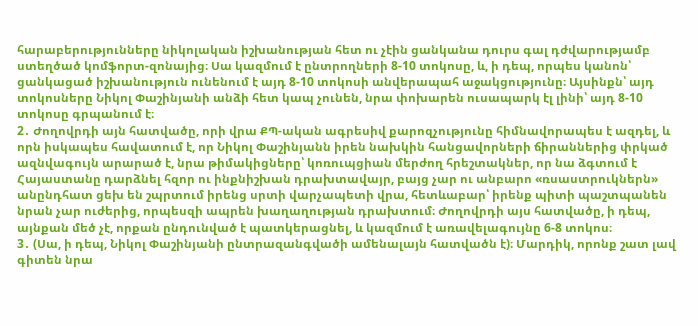հարաբերությունները նիկոլական իշխանության հետ ու չէին ցանկանա դուրս գալ դժվարությամբ ստեղծած կոմֆորտ-զոնայից։ Սա կազմում է ընտրողների 8-10 տոկոսը, և, ի դեպ, որպես կանոն՝ ցանկացած իշխանություն ունենում է այդ 8-10 տոկոսի անվերապահ աջակցությունը։ Այսինքն՝ այդ տոկոսները Նիկոլ Փաշինյանի անձի հետ կապ չունեն, նրա փոխարեն ուսապարկ էլ լինի՝ այդ 8-10 տոկոսը գրպանում է։
2․ Ժողովրդի այն հատվածը, որի վրա ՔՊ-ական ագրեսիվ քարոզչությունը հիմնավորապես է ազդել, և որն իսկապես հավատում է, որ Նիկոլ Փաշինյանն իրեն նախկին հանցավորների ճիրաններից փրկած ազնվագույն արարած է, նրա թիմակիցները՝ կոռուպցիան մերժող հրեշտակներ, որ նա ձգտում է Հայաստանը դարձնել հզոր ու ինքնիշխան դրախտավայր, բայց չար ու անբարո «ռսաստրուկներն» անընդհատ ցեխ են շպրտում իրենց սրտի վարչապետի վրա, հետևաբար՝ իրենք պիտի պաշտպանեն նրան չար ուժերից, որպեսզի ապրեն խաղաղության դրախտում։ Ժողովրդի այս հատվածը, ի դեպ, այնքան մեծ չէ, որքան ընդունված է պատկերացնել, և կազմում է առավելագույնը 6-8 տոկոս։
3․ (Սա, ի դեպ, Նիկոլ Փաշինյանի ընտրազանգվածի ամենալայն հատվածն է)։ Մարդիկ, որոնք շատ լավ գիտեն նրա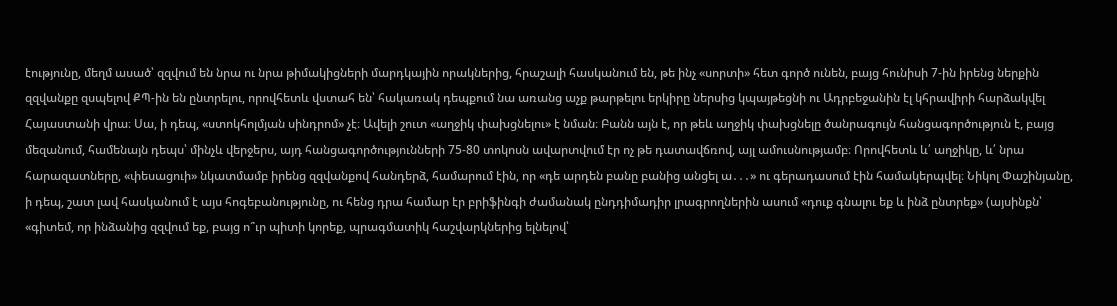էությունը, մեղմ ասած՝ զզվում են նրա ու նրա թիմակիցների մարդկային որակներից, հրաշալի հասկանում են, թե ինչ «սորտի» հետ գործ ունեն, բայց հունիսի 7-ին իրենց ներքին զզվանքը զսպելով ՔՊ-ին են ընտրելու, որովհետև վստահ են՝ հակառակ դեպքում նա առանց աչք թարթելու երկիրը ներսից կպայթեցնի ու Ադրբեջանին էլ կհրավիրի հարձակվել Հայաստանի վրա։ Սա, ի դեպ, «ստոկհոլմյան սինդրոմ» չէ։ Ավելի շուտ «աղջիկ փախցնելու» է նման։ Բանն այն է, որ թեև աղջիկ փախցնելը ծանրագույն հանցագործություն է, բայց մեզանում, համենայն դեպս՝ մինչև վերջերս, այդ հանցագործությունների 75-80 տոկոսն ավարտվում էր ոչ թե դատավճռով, այլ ամուսնությամբ։ Որովհետև և՛ աղջիկը, և՛ նրա հարազատները, «փեսացուի» նկատմամբ իրենց զզվանքով հանդերձ, համարում էին, որ «դե արդեն բանը բանից անցել ա․․․» ու գերադասում էին համակերպվել։ Նիկոլ Փաշինյանը, ի դեպ, շատ լավ հասկանում է այս հոգեբանությունը, ու հենց դրա համար էր բրիֆինգի ժամանակ ընդդիմադիր լրագրողներին ասում «դուք գնալու եք և ինձ ընտրեք» (այսինքն՝ «գիտեմ, որ ինձանից զզվում եք, բայց ո՞ւր պիտի կորեք, պրագմատիկ հաշվարկներից ելնելով՝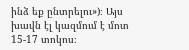ինձ եք ընտրելու»)։ Այս խավն էլ կազմում է մոտ 15-17 տոկոս։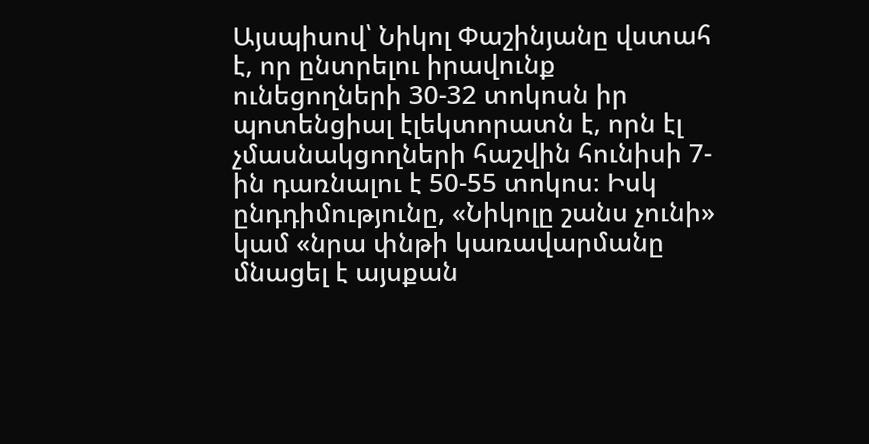Այսպիսով՝ Նիկոլ Փաշինյանը վստահ է, որ ընտրելու իրավունք ունեցողների 30-32 տոկոսն իր պոտենցիալ էլեկտորատն է, որն էլ չմասնակցողների հաշվին հունիսի 7-ին դառնալու է 50-55 տոկոս։ Իսկ ընդդիմությունը, «Նիկոլը շանս չունի» կամ «նրա փնթի կառավարմանը մնացել է այսքան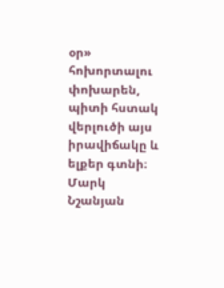օր» հոխորտալու փոխարեն, պիտի հստակ վերլուծի այս իրավիճակը և ելքեր գտնի։
Մարկ Նշանյան